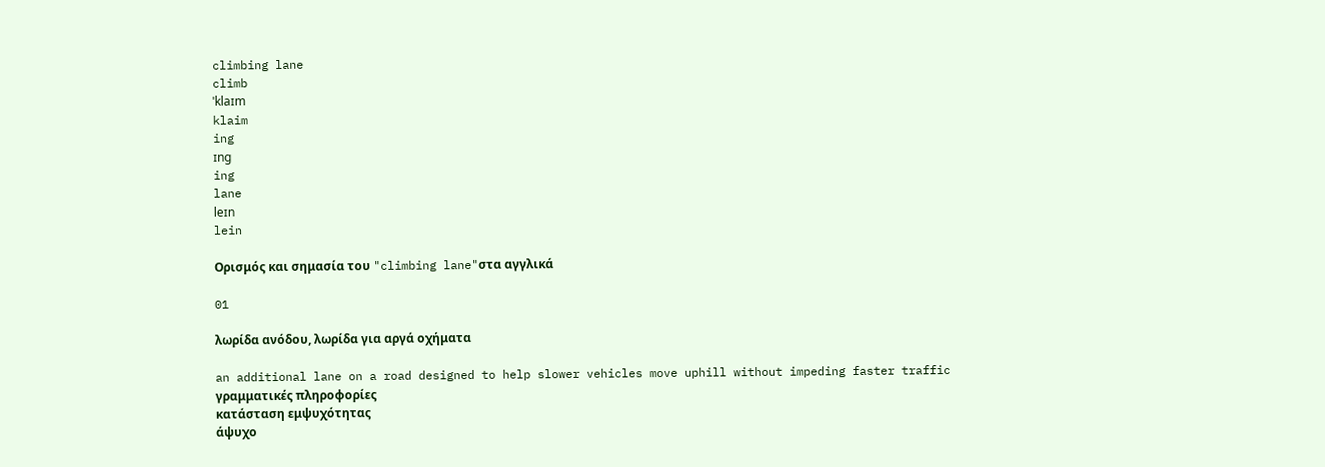climbing lane
climb
ˈklaɪm
klaim
ing
ɪng
ing
lane
leɪn
lein

Ορισμός και σημασία του "climbing lane"στα αγγλικά

01

λωρίδα ανόδου, λωρίδα για αργά οχήματα

an additional lane on a road designed to help slower vehicles move uphill without impeding faster traffic
γραμματικές πληροφορίες
κατάσταση εμψυχότητας
άψυχο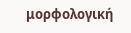μορφολογική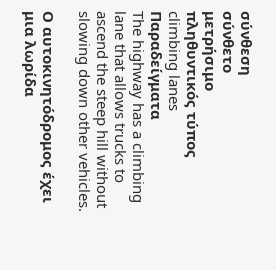σύνθεση
σύνθετο
μετρήσιμο
πληθυντικός τύπος
climbing lanes
Παραδείγματα
The highway has a climbing lane that allows trucks to ascend the steep hill without slowing down other vehicles.

Ο αυτοκινητόδρομος έχει μια λωρίδα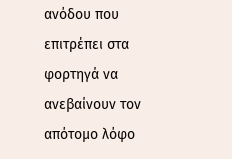ανόδου που επιτρέπει στα φορτηγά να ανεβαίνουν τον απότομο λόφο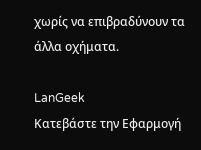χωρίς να επιβραδύνουν τα άλλα οχήματα.

LanGeek
Κατεβάστε την Εφαρμογή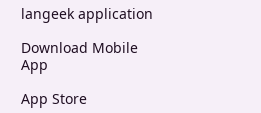langeek application

Download Mobile App

App Store